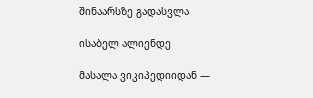შინაარსზე გადასვლა

ისაბელ ალიენდე

მასალა ვიკიპედიიდან —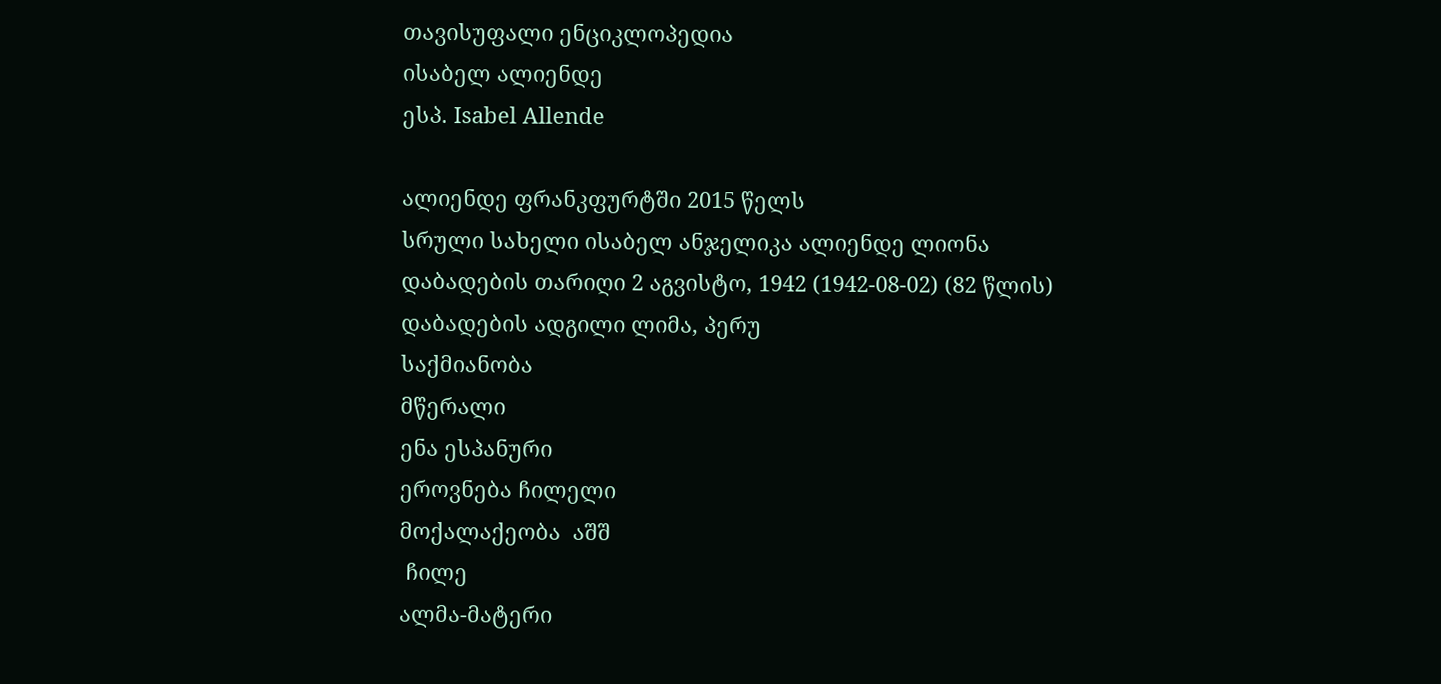თავისუფალი ენციკლოპედია
ისაბელ ალიენდე
ესპ. Isabel Allende

ალიენდე ფრანკფურტში 2015 წელს
სრული სახელი ისაბელ ანჯელიკა ალიენდე ლიონა
დაბადების თარიღი 2 აგვისტო, 1942 (1942-08-02) (82 წლის)
დაბადების ადგილი ლიმა, პერუ
საქმიანობა
მწერალი
ენა ესპანური
ეროვნება ჩილელი
მოქალაქეობა  აშშ
 ჩილე
ალმა-მატერი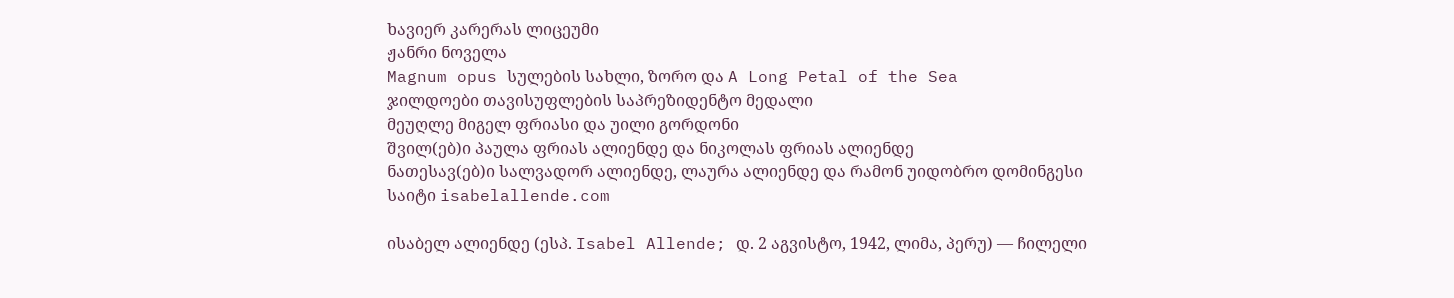ხავიერ კარერას ლიცეუმი
ჟანრი ნოველა
Magnum opus სულების სახლი, ზორო და A Long Petal of the Sea
ჯილდოები თავისუფლების საპრეზიდენტო მედალი
მეუღლე მიგელ ფრიასი და უილი გორდონი
შვილ(ებ)ი პაულა ფრიას ალიენდე და ნიკოლას ფრიას ალიენდე
ნათესავ(ებ)ი სალვადორ ალიენდე, ლაურა ალიენდე და რამონ უიდობრო დომინგესი
საიტი isabelallende.com

ისაბელ ალიენდე (ესპ. Isabel Allende; დ. 2 აგვისტო, 1942, ლიმა, პერუ) — ჩილელი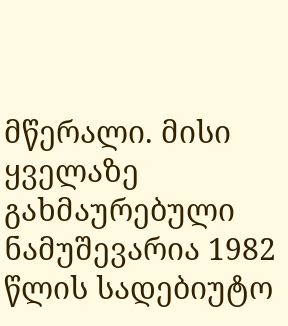მწერალი. მისი ყველაზე გახმაურებული ნამუშევარია 1982 წლის სადებიუტო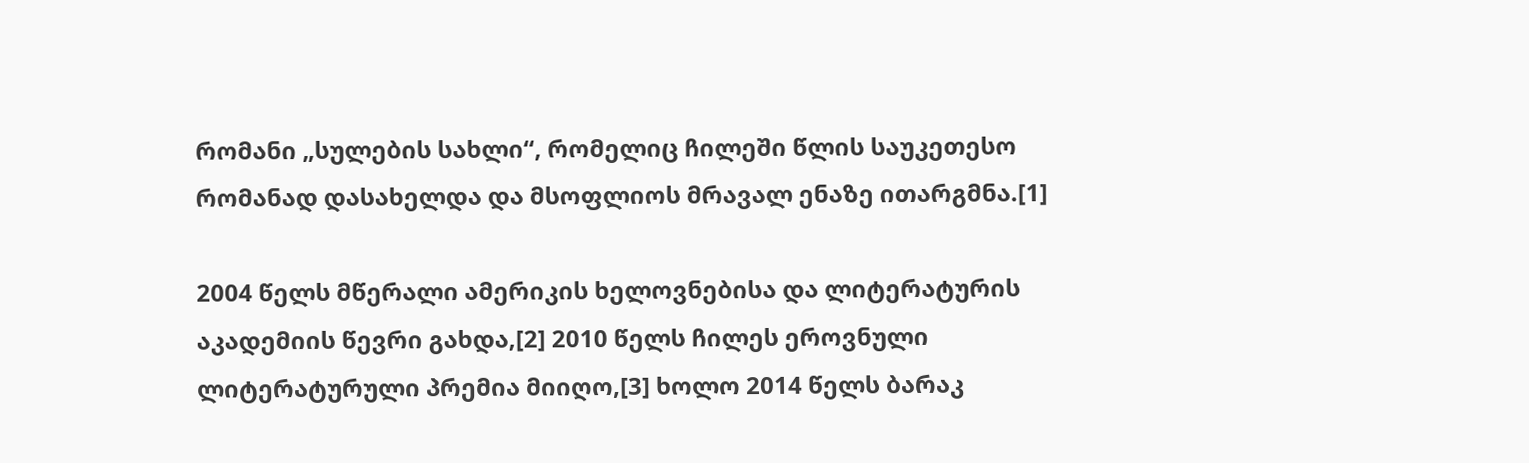რომანი „სულების სახლი“, რომელიც ჩილეში წლის საუკეთესო რომანად დასახელდა და მსოფლიოს მრავალ ენაზე ითარგმნა.[1]

2004 წელს მწერალი ამერიკის ხელოვნებისა და ლიტერატურის აკადემიის წევრი გახდა,[2] 2010 წელს ჩილეს ეროვნული ლიტერატურული პრემია მიიღო,[3] ხოლო 2014 წელს ბარაკ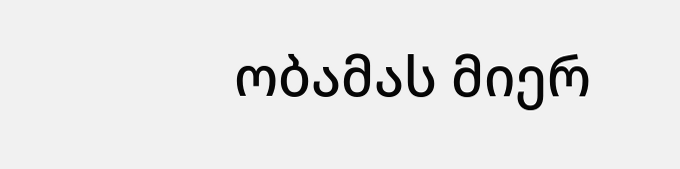ობამას მიერ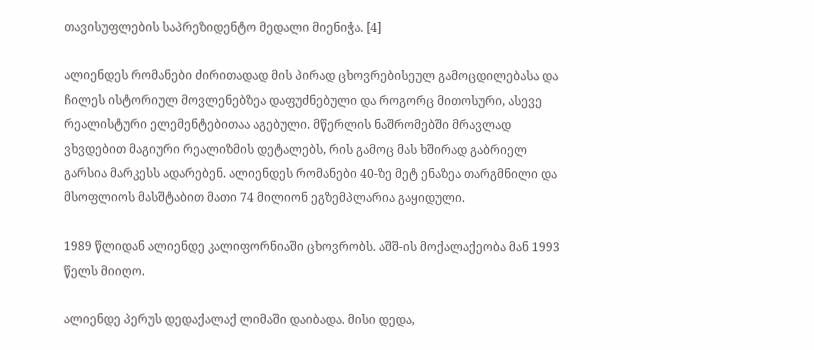თავისუფლების საპრეზიდენტო მედალი მიენიჭა. [4]

ალიენდეს რომანები ძირითადად მის პირად ცხოვრებისეულ გამოცდილებასა და ჩილეს ისტორიულ მოვლენებზეა დაფუძნებული და როგორც მითოსური, ასევე რეალისტური ელემენტებითაა აგებული. მწერლის ნაშრომებში მრავლად ვხვდებით მაგიური რეალიზმის დეტალებს, რის გამოც მას ხშირად გაბრიელ გარსია მარკესს ადარებენ. ალიენდეს რომანები 40-ზე მეტ ენაზეა თარგმნილი და მსოფლიოს მასშტაბით მათი 74 მილიონ ეგზემპლარია გაყიდული.

1989 წლიდან ალიენდე კალიფორნიაში ცხოვრობს. აშშ-ის მოქალაქეობა მან 1993 წელს მიიღო.

ალიენდე პერუს დედაქალაქ ლიმაში დაიბადა. მისი დედა,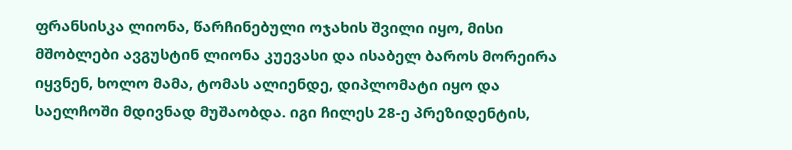ფრანსისკა ლიონა, წარჩინებული ოჯახის შვილი იყო, მისი მშობლები ავგუსტინ ლიონა კუევასი და ისაბელ ბაროს მორეირა იყვნენ, ხოლო მამა, ტომას ალიენდე, დიპლომატი იყო და საელჩოში მდივნად მუშაობდა. იგი ჩილეს 28-ე პრეზიდენტის,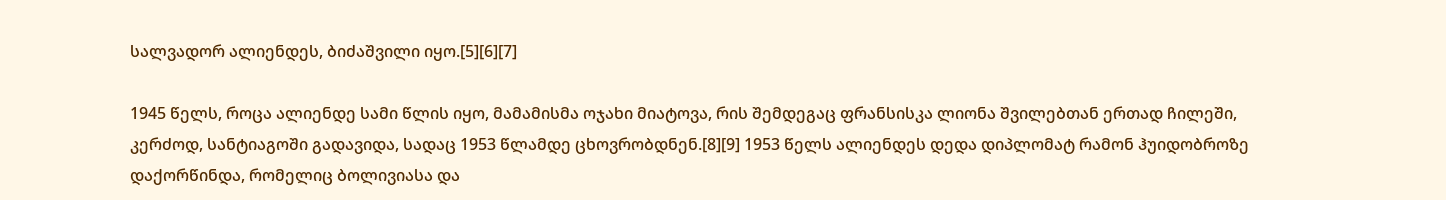სალვადორ ალიენდეს, ბიძაშვილი იყო.[5][6][7]

1945 წელს, როცა ალიენდე სამი წლის იყო, მამამისმა ოჯახი მიატოვა, რის შემდეგაც ფრანსისკა ლიონა შვილებთან ერთად ჩილეში, კერძოდ, სანტიაგოში გადავიდა, სადაც 1953 წლამდე ცხოვრობდნენ.[8][9] 1953 წელს ალიენდეს დედა დიპლომატ რამონ ჰუიდობროზე დაქორწინდა, რომელიც ბოლივიასა და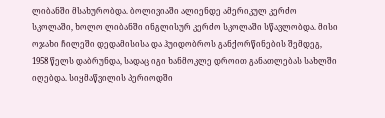ლიბანში მსახურობდა. ბოლივიაში ალიენდე ამერიკულ კერძო სკოლაში, ხოლო ლიბანში ინგლისურ კერძო სკოლაში სწავლობდა. მისი ოჯახი ჩილეში დედამისისა და ჰუიდობროს განქორწინების შემდეგ, 1958 წელს დაბრუნდა, სადაც იგი ხანმოკლე დროით განათლებას სახლში იღებდა. სიყმაწვილის პერიოდში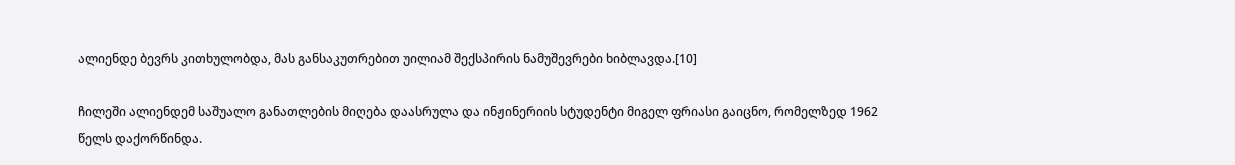ალიენდე ბევრს კითხულობდა, მას განსაკუთრებით უილიამ შექსპირის ნამუშევრები ხიბლავდა.[10]

ჩილეში ალიენდემ საშუალო განათლების მიღება დაასრულა და ინჟინერიის სტუდენტი მიგელ ფრიასი გაიცნო, რომელზედ 1962 წელს დაქორწინდა.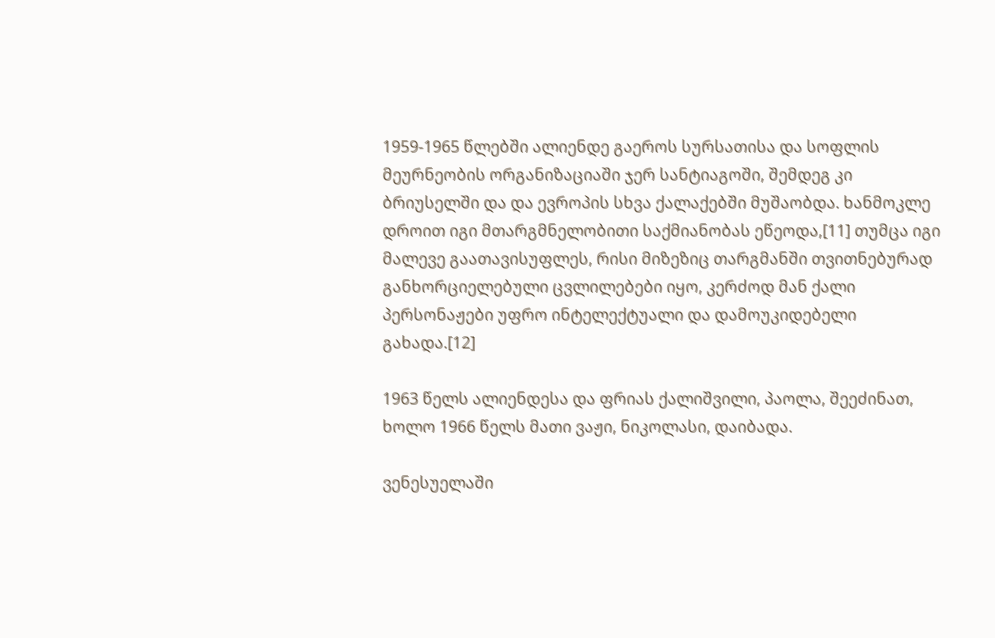1959-1965 წლებში ალიენდე გაეროს სურსათისა და სოფლის მეურნეობის ორგანიზაციაში ჯერ სანტიაგოში, შემდეგ კი ბრიუსელში და და ევროპის სხვა ქალაქებში მუშაობდა. ხანმოკლე დროით იგი მთარგმნელობითი საქმიანობას ეწეოდა,[11] თუმცა იგი მალევე გაათავისუფლეს, რისი მიზეზიც თარგმანში თვითნებურად განხორციელებული ცვლილებები იყო, კერძოდ მან ქალი პერსონაჟები უფრო ინტელექტუალი და დამოუკიდებელი გახადა.[12]

1963 წელს ალიენდესა და ფრიას ქალიშვილი, პაოლა, შეეძინათ, ხოლო 1966 წელს მათი ვაჟი, ნიკოლასი, დაიბადა.

ვენესუელაში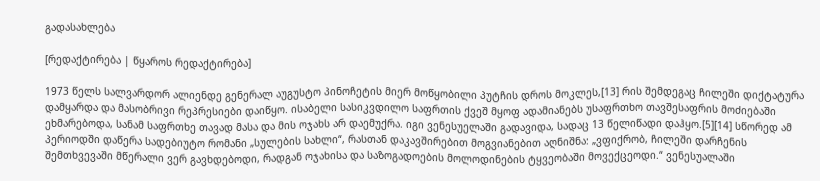გადასახლება

[რედაქტირება | წყაროს რედაქტირება]

1973 წელს სალვარდორ ალიენდე გენერალ აუგუსტო პინოჩეტის მიერ მოწყობილი პუტჩის დროს მოკლეს,[13] რის შემდეგაც ჩილეში დიქტატურა დამყარდა და მასობრივი რეპრესიები დაიწყო. ისაბელი სასიკვდილო საფრთის ქვეშ მყოფ ადამიანებს უსაფრთხო თავშესაფრის მოძიებაში ეხმარებოდა, სანამ საფრთხე თავად მასა და მის ოჯახს არ დაემუქრა. იგი ვენესუელაში გადავიდა, სადაც 13 წელიწადი დაჰყო.[5][14] სწორედ ამ პერიოდში დაწერა სადებიუტო რომანი „სულების სახლი“, რასთან დაკავშირებით მოგვიანებით აღნიშნა: „ვფიქრობ, ჩილეში დარჩენის შემთხვევაში მწერალი ვერ გავხდებოდი, რადგან ოჯახისა და საზოგადოების მოლოდინების ტყვეობაში მოვექცეოდი.“ ვენესუალაში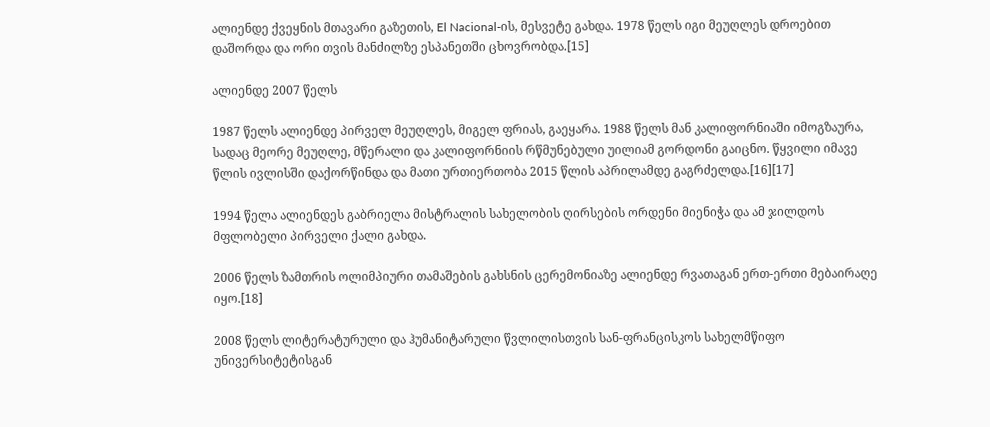ალიენდე ქვეყნის მთავარი გაზეთის, El Nacional-ის, მესვეტე გახდა. 1978 წელს იგი მეუღლეს დროებით დაშორდა და ორი თვის მანძილზე ესპანეთში ცხოვრობდა.[15]

ალიენდე 2007 წელს

1987 წელს ალიენდე პირველ მეუღლეს, მიგელ ფრიას, გაეყარა. 1988 წელს მან კალიფორნიაში იმოგზაურა, სადაც მეორე მეუღლე, მწერალი და კალიფორნიის რწმუნებული უილიამ გორდონი გაიცნო. წყვილი იმავე წლის ივლისში დაქორწინდა და მათი ურთიერთობა 2015 წლის აპრილამდე გაგრძელდა.[16][17]

1994 წელა ალიენდეს გაბრიელა მისტრალის სახელობის ღირსების ორდენი მიენიჭა და ამ ჯილდოს მფლობელი პირველი ქალი გახდა.

2006 წელს ზამთრის ოლიმპიური თამაშების გახსნის ცერემონიაზე ალიენდე რვათაგან ერთ-ერთი მებაირაღე იყო.[18]

2008 წელს ლიტერატურული და ჰუმანიტარული წვლილისთვის სან-ფრანცისკოს სახელმწიფო უნივერსიტეტისგან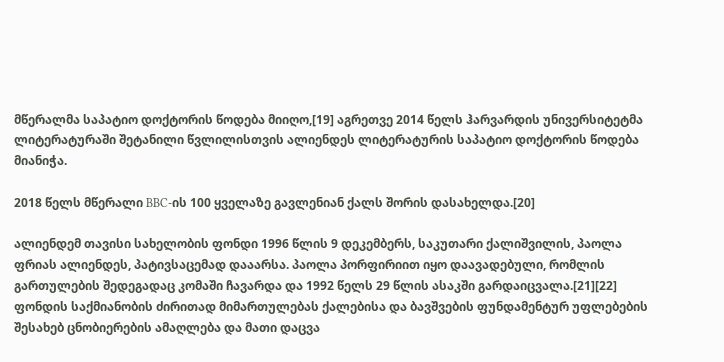მწერალმა საპატიო დოქტორის წოდება მიიღო,[19] აგრეთვე 2014 წელს ჰარვარდის უნივერსიტეტმა ლიტერატურაში შეტანილი წვლილისთვის ალიენდეს ლიტერატურის საპატიო დოქტორის წოდება მიანიჭა.

2018 წელს მწერალი BBC-ის 100 ყველაზე გავლენიან ქალს შორის დასახელდა.[20]

ალიენდემ თავისი სახელობის ფონდი 1996 წლის 9 დეკემბერს, საკუთარი ქალიშვილის, პაოლა ფრიას ალიენდეს, პატივსაცემად დააარსა. პაოლა პორფირიით იყო დაავადებული, რომლის გართულების შედეგადაც კომაში ჩავარდა და 1992 წელს 29 წლის ასაკში გარდაიცვალა.[21][22] ფონდის საქმიანობის ძირითად მიმართულებას ქალებისა და ბავშვების ფუნდამენტურ უფლებების შესახებ ცნობიერების ამაღლება და მათი დაცვა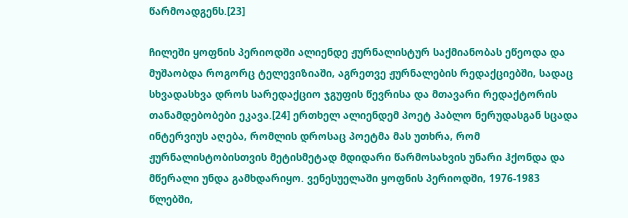წარმოადგენს.[23]

ჩილეში ყოფნის პერიოდში ალიენდე ჟურნალისტურ საქმიანობას ეწეოდა და მუშაობდა როგორც ტელევიზიაში, აგრეთვე ჟურნალების რედაქციებში, სადაც სხვადასხვა დროს სარედაქციო ჯგუფის წევრისა და მთავარი რედაქტორის თანამდებობები ეკავა.[24] ერთხელ ალიენდემ პოეტ პაბლო ნერუდასგან სცადა ინტერვიუს აღება, რომლის დროსაც პოეტმა მას უთხრა, რომ ჟურნალისტობისთვის მეტისმეტად მდიდარი წარმოსახვის უნარი ჰქონდა და მწერალი უნდა გამხდარიყო. ვენესუელაში ყოფნის პერიოდში, 1976-1983 წლებში,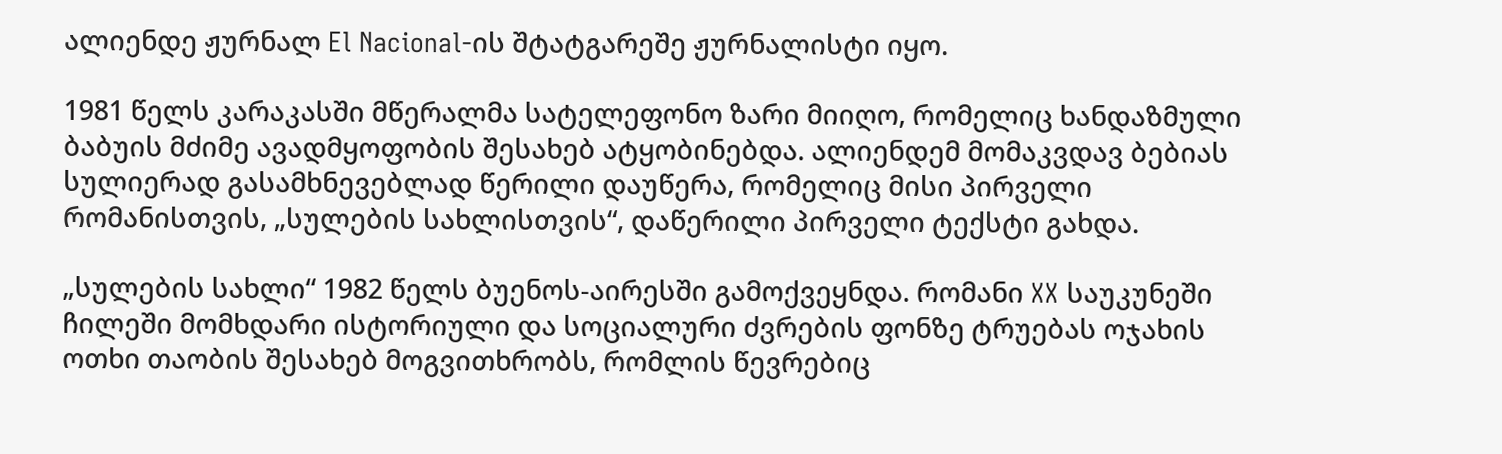ალიენდე ჟურნალ El Nacional-ის შტატგარეშე ჟურნალისტი იყო.

1981 წელს კარაკასში მწერალმა სატელეფონო ზარი მიიღო, რომელიც ხანდაზმული ბაბუის მძიმე ავადმყოფობის შესახებ ატყობინებდა. ალიენდემ მომაკვდავ ბებიას სულიერად გასამხნევებლად წერილი დაუწერა, რომელიც მისი პირველი რომანისთვის, „სულების სახლისთვის“, დაწერილი პირველი ტექსტი გახდა.

„სულების სახლი“ 1982 წელს ბუენოს-აირესში გამოქვეყნდა. რომანი XX საუკუნეში ჩილეში მომხდარი ისტორიული და სოციალური ძვრების ფონზე ტრუებას ოჯახის ოთხი თაობის შესახებ მოგვითხრობს, რომლის წევრებიც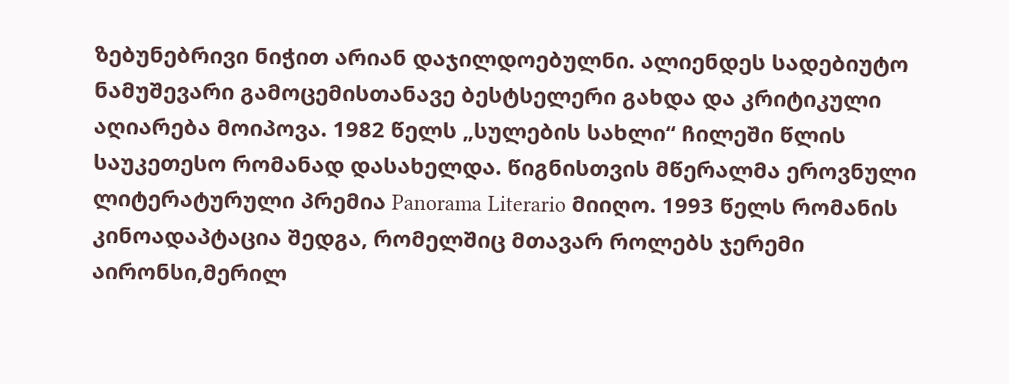ზებუნებრივი ნიჭით არიან დაჯილდოებულნი. ალიენდეს სადებიუტო ნამუშევარი გამოცემისთანავე ბესტსელერი გახდა და კრიტიკული აღიარება მოიპოვა. 1982 წელს „სულების სახლი“ ჩილეში წლის საუკეთესო რომანად დასახელდა. წიგნისთვის მწერალმა ეროვნული ლიტერატურული პრემია Panorama Literario მიიღო. 1993 წელს რომანის კინოადაპტაცია შედგა, რომელშიც მთავარ როლებს ჯერემი აირონსი,მერილ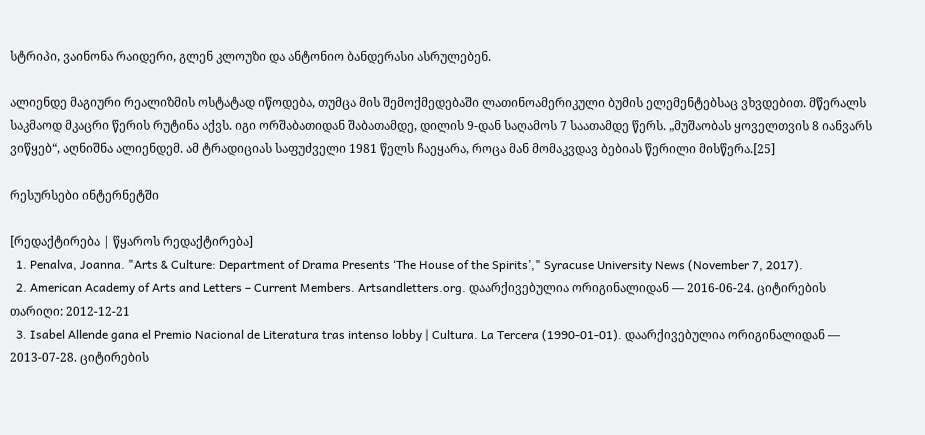სტრიპი, ვაინონა რაიდერი, გლენ კლოუზი და ანტონიო ბანდერასი ასრულებენ.

ალიენდე მაგიური რეალიზმის ოსტატად იწოდება, თუმცა მის შემოქმედებაში ლათინოამერიკული ბუმის ელემენტებსაც ვხვდებით. მწერალს საკმაოდ მკაცრი წერის რუტინა აქვს. იგი ორშაბათიდან შაბათამდე, დილის 9-დან საღამოს 7 საათამდე წერს. „მუშაობას ყოველთვის 8 იანვარს ვიწყებ“, აღნიშნა ალიენდემ. ამ ტრადიციას საფუძველი 1981 წელს ჩაეყარა, როცა მან მომაკვდავ ბებიას წერილი მისწერა.[25]

რესურსები ინტერნეტში

[რედაქტირება | წყაროს რედაქტირება]
  1. Penalva, Joanna. "Arts & Culture: Department of Drama Presents ‘The House of the Spirits’," Syracuse University News (November 7, 2017).
  2. American Academy of Arts and Letters – Current Members. Artsandletters.org. დაარქივებულია ორიგინალიდან — 2016-06-24. ციტირების თარიღი: 2012-12-21
  3. Isabel Allende gana el Premio Nacional de Literatura tras intenso lobby | Cultura. La Tercera (1990-01-01). დაარქივებულია ორიგინალიდან — 2013-07-28. ციტირების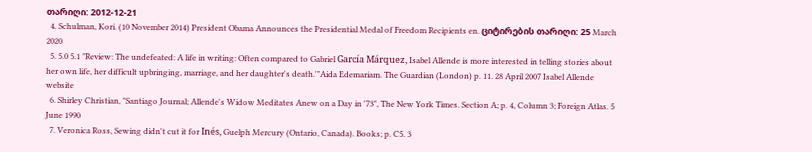თარიღი: 2012-12-21
  4. Schulman, Kori. (10 November 2014) President Obama Announces the Presidential Medal of Freedom Recipients en. ციტირების თარიღი: 25 March 2020
  5. 5.0 5.1 "Review: The undefeated: A life in writing: Often compared to Gabriel García Márquez, Isabel Allende is more interested in telling stories about her own life, her difficult upbringing, marriage, and her daughter's death.'"Aida Edemariam. The Guardian (London) p. 11. 28 April 2007 Isabel Allende website
  6. Shirley Christian, "Santiago Journal; Allende's Widow Meditates Anew on a Day in '73", The New York Times. Section A; p. 4, Column 3; Foreign Atlas. 5 June 1990
  7. Veronica Ross, Sewing didn't cut it for Inés, Guelph Mercury (Ontario, Canada). Books; p. C5. 3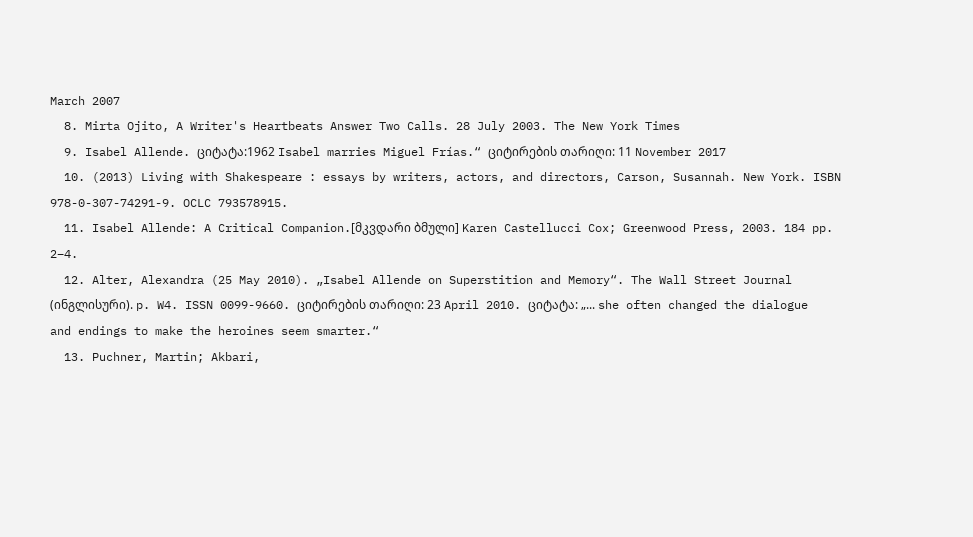March 2007
  8. Mirta Ojito, A Writer's Heartbeats Answer Two Calls. 28 July 2003. The New York Times
  9. Isabel Allende. ციტატა:1962 Isabel marries Miguel Frías.“ ციტირების თარიღი: 11 November 2017
  10. (2013) Living with Shakespeare : essays by writers, actors, and directors, Carson, Susannah. New York. ISBN 978-0-307-74291-9. OCLC 793578915.
  11. Isabel Allende: A Critical Companion.[მკვდარი ბმული] Karen Castellucci Cox; Greenwood Press, 2003. 184 pp. 2–4.
  12. Alter, Alexandra (25 May 2010). „Isabel Allende on Superstition and Memory“. The Wall Street Journal (ინგლისური). p. W4. ISSN 0099-9660. ციტირების თარიღი: 23 April 2010. ციტატა: „... she often changed the dialogue and endings to make the heroines seem smarter.“
  13. Puchner, Martin; Akbari,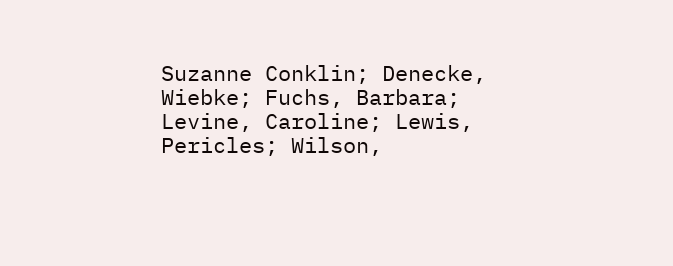Suzanne Conklin; Denecke, Wiebke; Fuchs, Barbara; Levine, Caroline; Lewis, Pericles; Wilson,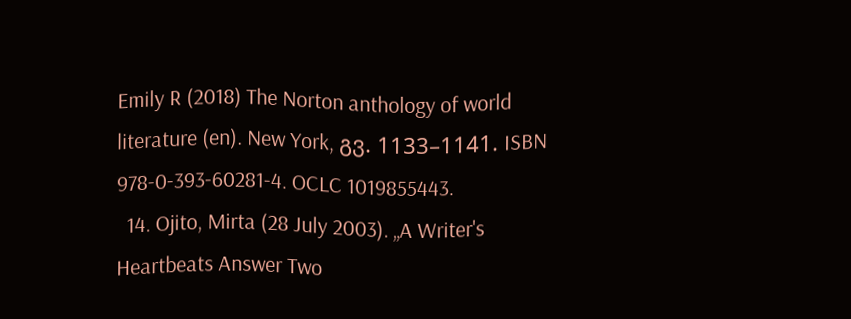Emily R (2018) The Norton anthology of world literature (en). New York, გვ. 1133–1141. ISBN 978-0-393-60281-4. OCLC 1019855443.
  14. Ojito, Mirta (28 July 2003). „A Writer's Heartbeats Answer Two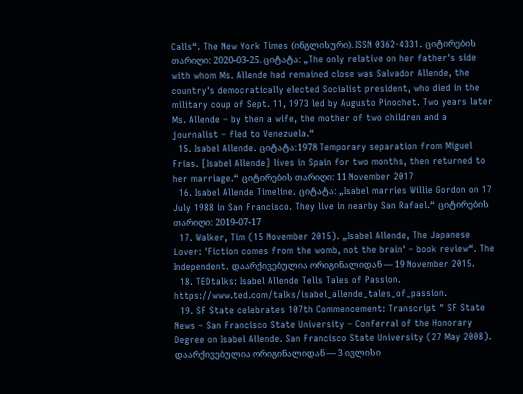Calls“. The New York Times (ინგლისური). ISSN 0362-4331. ციტირების თარიღი: 2020-03-25. ციტატა: „The only relative on her father's side with whom Ms. Allende had remained close was Salvador Allende, the country's democratically elected Socialist president, who died in the military coup of Sept. 11, 1973 led by Augusto Pinochet. Two years later Ms. Allende – by then a wife, the mother of two children and a journalist – fled to Venezuela.“
  15. Isabel Allende. ციტატა:1978 Temporary separation from Miguel Frías. [Isabel Allende] lives in Spain for two months, then returned to her marriage.“ ციტირების თარიღი: 11 November 2017
  16. Isabel Allende Timeline. ციტატა: „Isabel marries Willie Gordon on 17 July 1988 in San Francisco. They live in nearby San Rafael.“ ციტირების თარიღი: 2019-07-17
  17. Walker, Tim (15 November 2015). „Isabel Allende, The Japanese Lover: 'Fiction comes from the womb, not the brain' – book review“. The Independent. დაარქივებულია ორიგინალიდან — 19 November 2015.
  18. TEDtalks: Isabel Allende Tells Tales of Passion. https://www.ted.com/talks/isabel_allende_tales_of_passion.
  19. SF State celebrates 107th Commencement: Transcript " SF State News – San Francisco State University – Conferral of the Honorary Degree on Isabel Allende. San Francisco State University (27 May 2008). დაარქივებულია ორიგინალიდან — 3 ივლისი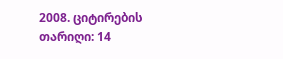2008. ციტირების თარიღი: 14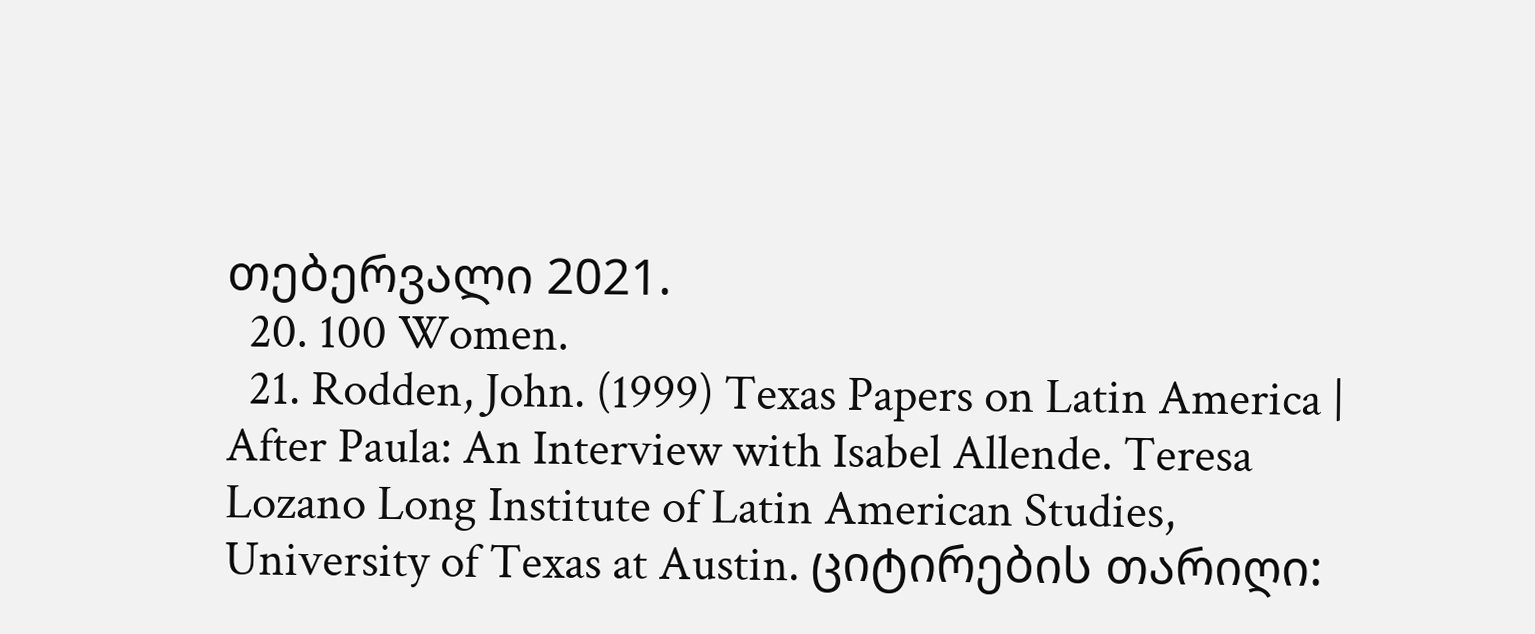თებერვალი 2021.
  20. 100 Women.
  21. Rodden, John. (1999) Texas Papers on Latin America | After Paula: An Interview with Isabel Allende. Teresa Lozano Long Institute of Latin American Studies, University of Texas at Austin. ციტირების თარიღი: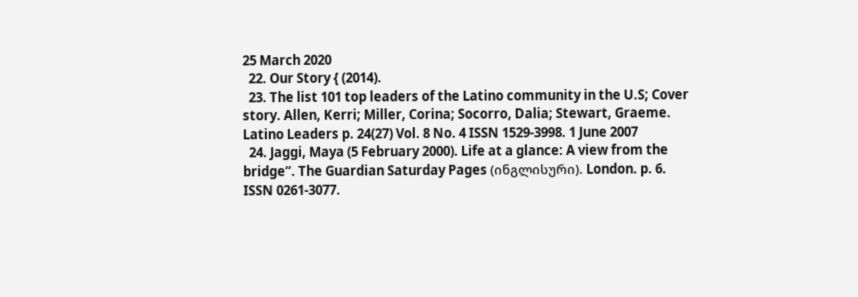25 March 2020
  22. Our Story { (2014).
  23. The list 101 top leaders of the Latino community in the U.S; Cover story. Allen, Kerri; Miller, Corina; Socorro, Dalia; Stewart, Graeme. Latino Leaders p. 24(27) Vol. 8 No. 4 ISSN 1529-3998. 1 June 2007
  24. Jaggi, Maya (5 February 2000). Life at a glance: A view from the bridge“. The Guardian Saturday Pages (ინგლისური). London. p. 6. ISSN 0261-3077.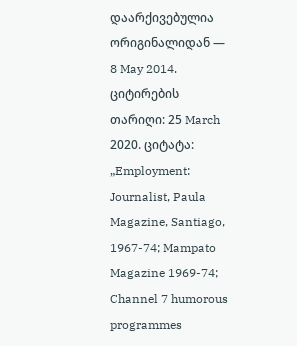დაარქივებულია ორიგინალიდან — 8 May 2014. ციტირების თარიღი: 25 March 2020. ციტატა: „Employment: Journalist, Paula Magazine, Santiago, 1967-74; Mampato Magazine 1969-74; Channel 7 humorous programmes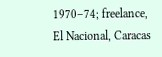1970–74; freelance, El Nacional, Caracas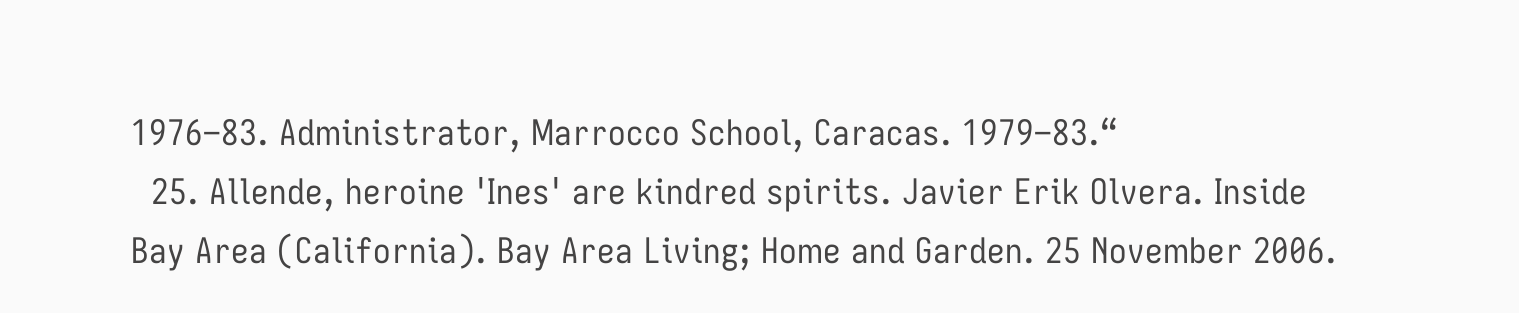1976–83. Administrator, Marrocco School, Caracas. 1979–83.“
  25. Allende, heroine 'Ines' are kindred spirits. Javier Erik Olvera. Inside Bay Area (California). Bay Area Living; Home and Garden. 25 November 2006.